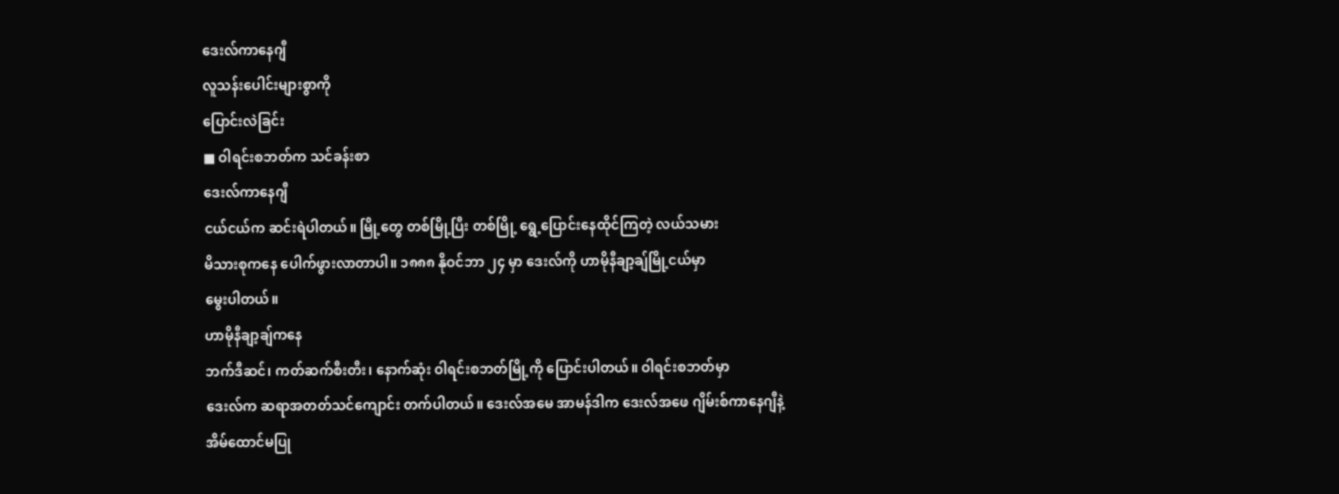ဒေးလ်ကာနေဂျီ
လူသန်းပေါင်းများစွာကို
ပြောင်းလဲခြင်း
■ ဝါရင်းစဘတ်က သင်ခန်းစာ
ဒေးလ်ကာနေဂျီ
ငယ်ငယ်က ဆင်းရဲပါတယ်။ မြို့တွေ တစ်မြို့ပြီး တစ်မြို့ ရွေ့ပြောင်းနေထိုင်ကြတဲ့ လယ်သမား
မိသားစုကနေ ပေါက်ဖွားလာတာပါ။ ၁၈၈၈ နိုဝင်ဘာ ၂၄ မှာ ဒေးလ်ကို ဟာမိုနီချာ့ချ်မြို့ငယ်မှာ
မွေးပါတယ်။
ဟာမိုနီချာ့ချ်ကနေ
ဘက်ဒီဆင်၊ ကတ်ဆက်စီးတီး၊ နောက်ဆုံး ဝါရင်းစဘတ်မြို့ကို ပြောင်းပါတယ်။ ဝါရင်းစဘတ်မှာ
ဒေးလ်က ဆရာအတတ်သင်ကျောင်း တက်ပါတယ်။ ဒေးလ်အမေ အာမန်ဒါက ဒေးလ်အဖေ ဂျိမ်းစ်ကာနေဂျီနဲ့
အိမ်ထောင်မပြု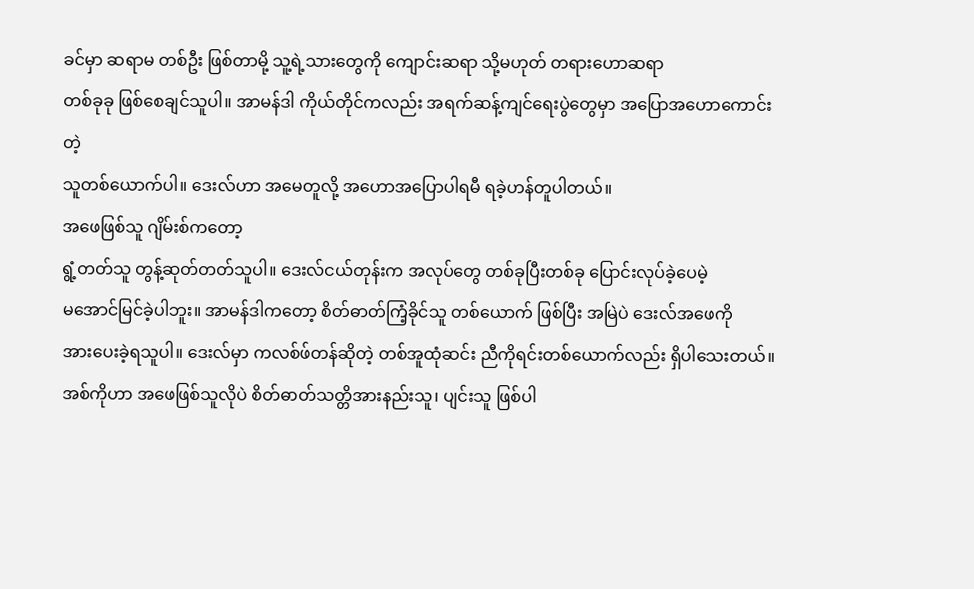ခင်မှာ ဆရာမ တစ်ဦး ဖြစ်တာမို့ သူ့ရဲ့သားတွေကို ကျောင်းဆရာ သို့မဟုတ် တရားဟောဆရာ
တစ်ခုခု ဖြစ်စေချင်သူပါ။ အာမန်ဒါ ကိုယ်တိုင်ကလည်း အရက်ဆန့်ကျင်ရေးပွဲတွေမှာ အပြောအဟောကောင်းတဲ့
သူတစ်ယောက်ပါ။ ဒေးလ်ဟာ အမေတူလို့ အဟောအပြောပါရမီ ရခဲ့ဟန်တူပါတယ်။
အဖေဖြစ်သူ ဂျိမ်းစ်ကတော့
ရွံ့တတ်သူ တွန့်ဆုတ်တတ်သူပါ။ ဒေးလ်ငယ်တုန်းက အလုပ်တွေ တစ်ခုပြီးတစ်ခု ပြောင်းလုပ်ခဲ့ပေမဲ့
မအောင်မြင်ခဲ့ပါဘူး။ အာမန်ဒါကတော့ စိတ်ဓာတ်ကြံ့ခိုင်သူ တစ်ယောက် ဖြစ်ပြီး အမြဲပဲ ဒေးလ်အဖေကို
အားပေးခဲ့ရသူပါ။ ဒေးလ်မှာ ကလစ်ဖ်တန်ဆိုတဲ့ တစ်အူထုံဆင်း ညီကိုရင်းတစ်ယောက်လည်း ရှိပါသေးတယ်။
အစ်ကိုဟာ အဖေဖြစ်သူလိုပဲ စိတ်ဓာတ်သတ္တိအားနည်းသူ၊ ပျင်းသူ ဖြစ်ပါ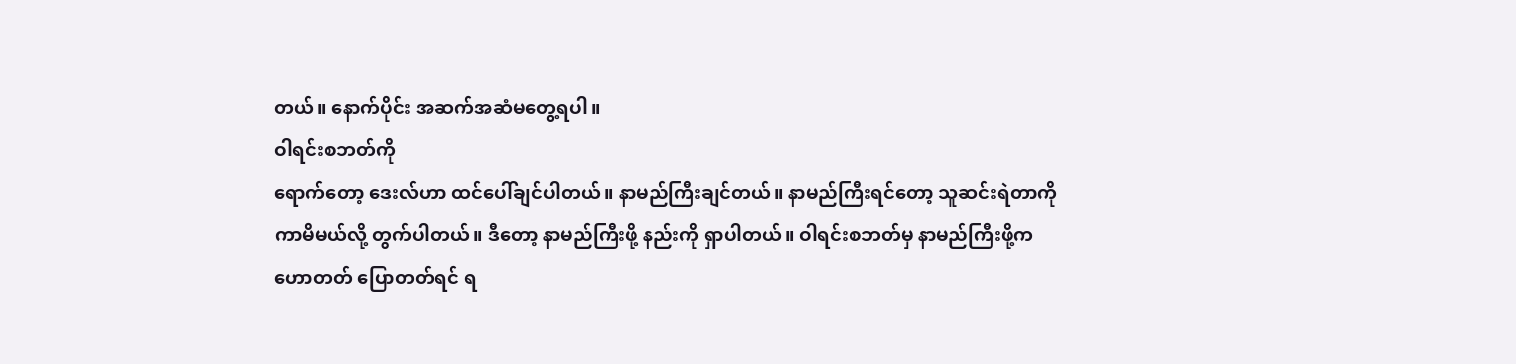တယ်။ နောက်ပိုင်း အဆက်အဆံမတွေ့ရပါ။
ဝါရင်းစဘတ်ကို
ရောက်တော့ ဒေးလ်ဟာ ထင်ပေါ်ချင်ပါတယ်။ နာမည်ကြီးချင်တယ်။ နာမည်ကြီးရင်တော့ သူဆင်းရဲတာကို
ကာမိမယ်လို့ တွက်ပါတယ်။ ဒီတော့ နာမည်ကြီးဖို့ နည်းကို ရှာပါတယ်။ ဝါရင်းစဘတ်မှ နာမည်ကြီးဖို့က
ဟောတတ် ပြောတတ်ရင် ရ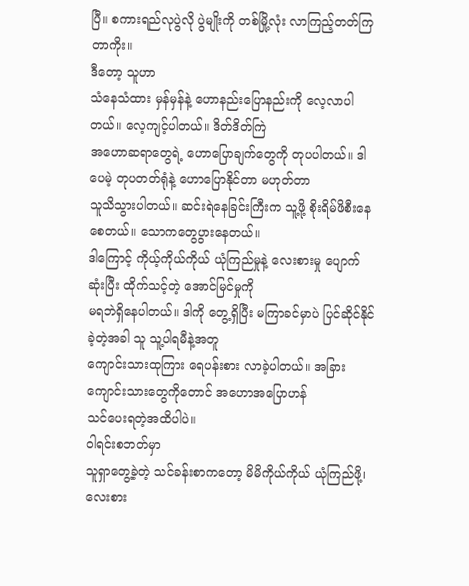ပြီ။ စကားရည်လုပွဲလို ပွဲမျိုးကို တစ်မြို့လုံး လာကြည့်တတ်ကြတာကိုး။
ဒီတော့ သူဟာ
သံနေသံထား မှန်မှန်နဲ့ ဟောနည်းပြောနည်းကို လေ့လာပါတယ်။ လေ့ကျင့်ပါတယ်။ ဒိတ်ဒိတ်ကြဲ
အဟောဆရာတွေရဲ့ ဟောပြောချက်တွေကို တုပပါတယ်။ ဒါပေမဲ့ တုပတတ်ရုံနဲ့ ဟောပြောနိုင်တာ မဟုတ်တာ
သူသိသွားပါတယ်။ ဆင်းရဲနေခြင်းကြီးက သူ့ဖို့ စိုးရိမ်ဖိစီးနေစေတယ်။ သောကတွေပွားနေတယ်။
ဒါကြောင့် ကိုယ့်ကိုယ်ကိုယ် ယုံကြည်မှုနဲ့ လေးစားမှု ပျောက်ဆုံးပြီး ထိုက်သင့်တဲ့ အောင်မြင်မှုကို
မရဘဲရှိနေပါတယ်။ ဒါကို တွေ့ရှိပြီး မကြာခင်မှာပဲ ပြင်ဆိုင်နိုင်ခဲ့တဲ့အခါ သူ သူ့ပါရမီနဲ့အတူ
ကျောင်းသားထုကြား ရေပန်းစား လာခဲ့ပါတယ်။ အခြား ကျောင်းသားတွေကိုတောင် အဟောအပြောဟန်
သင်ပေးရတဲ့အထိပါပဲ။
ဝါရင်းစဘတ်မှာ
သူရှာတွေ့ခဲ့တဲ့ သင်ခန်းစာကတော့ မိမိကိုယ်ကိုယ် ယုံကြည်ဖို့၊ လေးစား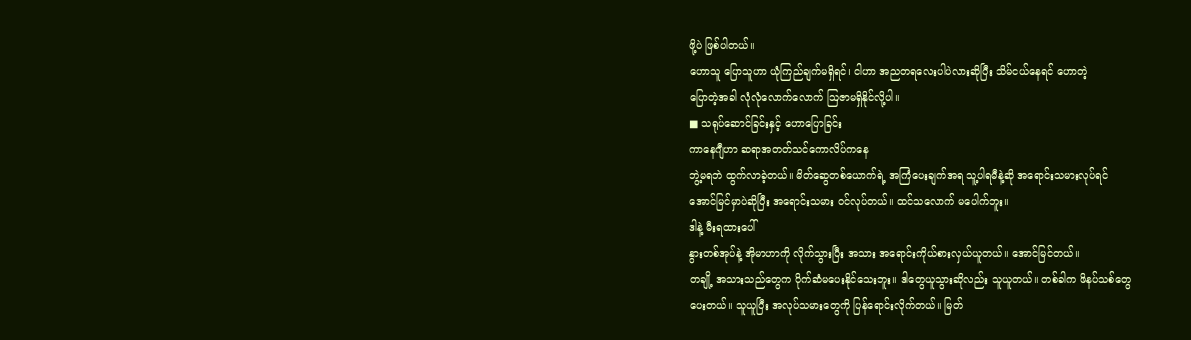ဖို့ပဲ ဖြစ်ပါတယ်။
ဟောသူ ပြောသူဟာ ယုံကြည်ချက်မရှိရင်၊ ငါဟာ အညတရလေးပါပဲလားဆိုပြီး သိမ်ငယ်နေရင် ဟောတဲ့
ပြောတဲ့အခါ လုံလုံလောက်လောက် ဩဇာမရှိနိုင်လို့ပါ။
■ သရုပ်ဆောင်ခြင်းနှင့် ဟောပြောခြင်း
ကာနေဂျီဟာ ဆရာအတတ်သင်ကောလိပ်ကနေ
ဘွဲ့မရဘဲ ထွက်လာခဲ့တယ်။ မိတ်ဆွေတစ်ယောက်ရဲ့ အကြံပေးချက်အရ သူ့ပါရမီနဲ့ဆို အရောင်းသမားလုပ်ရင်
အောင်မြင်မှာပဲဆိုပြီး အရောင်းသမား ဝင်လုပ်တယ်။ ထင်သလောက် မပေါက်ဘူး။
ဒါနဲ့ မီးရထားပေါ်
နွားတစ်အုပ်နဲ့ အိုမာဟာကို လိုက်သွားပြီး အသား အရောင်းကိုယ်စားလှယ်ယူတယ်။ အောင်မြင်တယ်။
တချို့ အသားသည်တွေက ပိုက်ဆံမပေးနိုင်သေးဘူး။ ဒါတွေယူသွားဆိုလည်း သူယူတယ်။ တစ်ခါက ဖိနပ်သစ်တွေ
ပေးတယ်။ သူယူပြီး အလုပ်သမားတွေကို ပြန်ရောင်းလိုက်တယ်။ မြတ်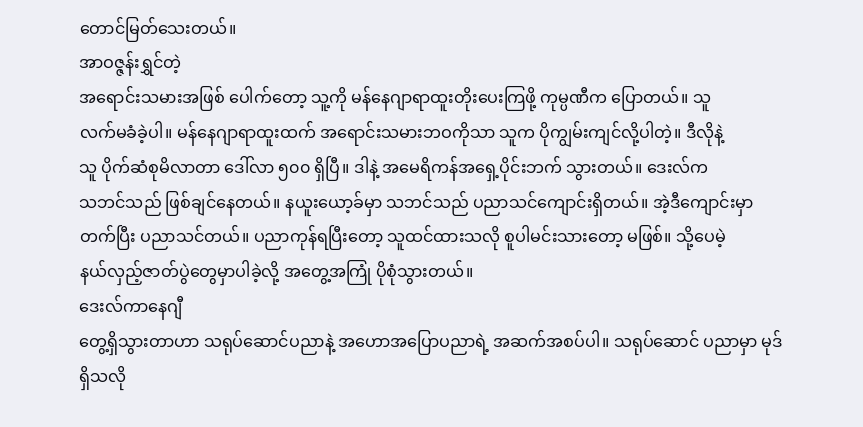တောင်မြတ်သေးတယ်။
အာဝဇ္ဇန်းရွှင်တဲ့
အရောင်းသမားအဖြစ် ပေါက်တော့ သူ့ကို မန်နေဂျာရာထူးတိုးပေးကြဖို့ ကုမ္ပဏီက ပြောတယ်။ သူ
လက်မခံခဲ့ပါ။ မန်နေဂျာရာထူးထက် အရောင်းသမားဘဝကိုသာ သူက ပိုကျွမ်းကျင်လို့ပါတဲ့။ ဒီလိုနဲ့
သူ ပိုက်ဆံစုမိလာတာ ဒေါ်လာ ၅၀၀ ရှိပြီ။ ဒါနဲ့ အမေရိကန်အရှေ့ပိုင်းဘက် သွားတယ်။ ဒေးလ်က
သဘင်သည် ဖြစ်ချင်နေတယ်။ နယူးယော့ခ်မှာ သဘင်သည် ပညာသင်ကျောင်းရှိတယ်။ အဲ့ဒီကျောင်းမှာ
တက်ပြီး ပညာသင်တယ်။ ပညာကုန်ရပြီးတော့ သူထင်ထားသလို စူပါမင်းသားတော့ မဖြစ်။ သို့ပေမဲ့
နယ်လှည့်ဇာတ်ပွဲတွေမှာပါခဲ့လို့ အတွေ့အကြုံ ပိုစုံသွားတယ်။
ဒေးလ်ကာနေဂျီ
တွေ့ရှိသွားတာဟာ သရုပ်ဆောင်ပညာနဲ့ အဟောအပြောပညာရဲ့ အဆက်အစပ်ပါ။ သရုပ်ဆောင် ပညာမှာ မုဒ်ရှိသလို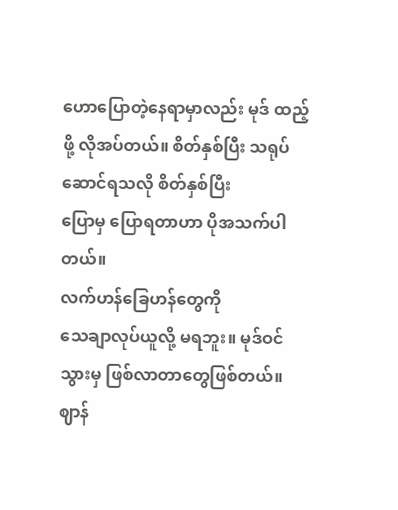ဟောပြောတဲ့နေရာမှာလည်း မုဒ် ထည့်ဖို့ လိုအပ်တယ်။ စိတ်နှစ်ပြီး သရုပ်ဆောင်ရသလို စိတ်နှစ်ပြီး
ပြောမှ ပြောရတာဟာ ပိုအသက်ပါတယ်။
လက်ဟန်ခြေဟန်တွေကို
သေချာလုပ်ယူလို့ မရဘူး။ မုဒ်ဝင်သွားမှ ဖြစ်လာတာတွေဖြစ်တယ်။ ဈာန်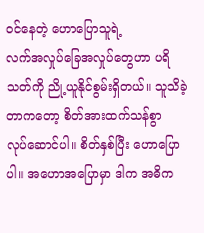ဝင်နေတဲ့ ဟောပြောသူရဲ့
လက်အလှုပ်ခြေအလှုပ်တွေဟာ ပရိသတ်ကို ညို့ယူနိုင်စွမ်းရှိတယ်။ သူသိခဲ့တာကတော့ စိတ်အားထက်သန်စွာ
လုပ်ဆောင်ပါ။ စိတ်နှစ်ပြီး ဟောပြောပါ။ အဟောအပြောမှာ ဒါက အဓိက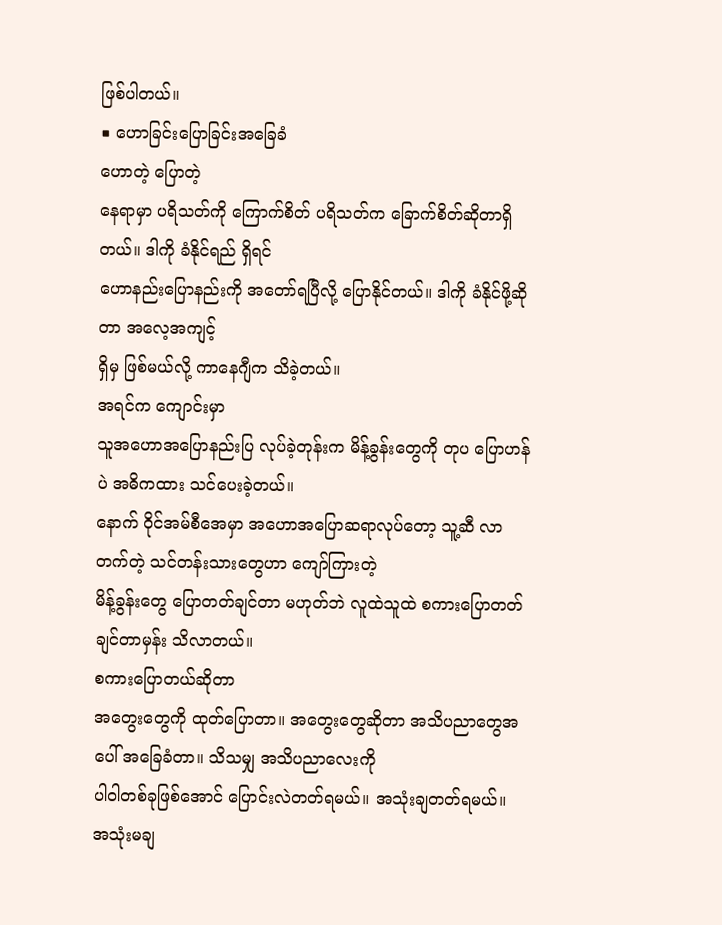ဖြစ်ပါတယ်။
■ ဟောခြင်းပြောခြင်းအခြေခံ
ဟောတဲ့ ပြောတဲ့
နေရာမှာ ပရိသတ်ကို ကြောက်စိတ် ပရိသတ်က ခြောက်စိတ်ဆိုတာရှိတယ်။ ဒါကို ခံနိုင်ရည် ရှိရင်
ဟောနည်းပြောနည်းကို အတော်ရပြီလို့ ပြောနိုင်တယ်။ ဒါကို ခံနိုင်ဖို့ဆိုတာ အလေ့အကျင့်
ရှိမှ ဖြစ်မယ်လို့ ကာနေဂျီက သိခဲ့တယ်။
အရင်က ကျောင်းမှာ
သူအဟောအပြောနည်းပြ လုပ်ခဲ့တုန်းက မိန့်ခွန်းတွေကို တုပ ပြောဟန်ပဲ အဓိကထား သင်ပေးခဲ့တယ်။
နောက် ဝိုင်အမ်စီအေမှာ အဟောအပြောဆရာလုပ်တော့ သူ့ဆီ လာတက်တဲ့ သင်တန်းသားတွေဟာ ကျော်ကြားတဲ့
မိန့်ခွန်းတွေ ပြောတတ်ချင်တာ မဟုတ်ဘဲ လူထဲသူထဲ စကားပြောတတ်ချင်တာမှန်း သိလာတယ်။
စကားပြောတယ်ဆိုတာ
အတွေးတွေကို ထုတ်ပြောတာ။ အတွေးတွေဆိုတာ အသိပညာတွေအပေါ် အခြေခံတာ။ သိသမျှ အသိပညာလေးကို
ပါဝါတစ်ခုဖြစ်အောင် ပြောင်းလဲတတ်ရမယ်။ အသုံးချတတ်ရမယ်။ အသုံးမချ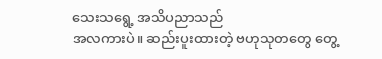သေးသရွေ့ အသိပညာသည်
အလကားပဲ။ ဆည်းပူးထားတဲ့ ဗဟုသုတတွေ တွေ့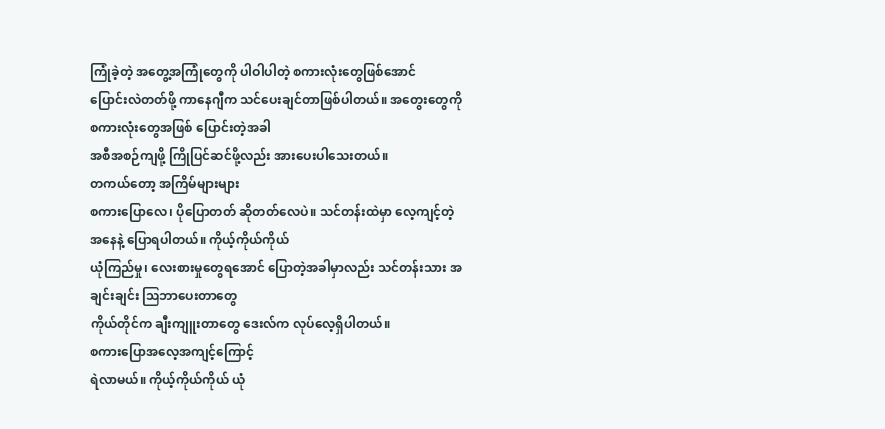ကြုံခဲ့တဲ့ အတွေ့အကြုံတွေကို ပါဝါပါတဲ့ စကားလုံးတွေဖြစ်အောင်
ပြောင်းလဲတတ်ဖို့ ကာနေဂျီက သင်ပေးချင်တာဖြစ်ပါတယ်။ အတွေးတွေကို စကားလုံးတွေအဖြစ် ပြောင်းတဲ့အခါ
အစီအစဉ်ကျဖို့ ကြိုပြင်ဆင်ဖို့လည်း အားပေးပါသေးတယ်။
တကယ်တော့ အကြိမ်များများ
စကားပြောလေ၊ ပိုပြောတတ် ဆိုတတ်လေပဲ။ သင်တန်းထဲမှာ လေ့ကျင့်တဲ့ အနေနဲ့ ပြောရပါတယ်။ ကိုယ့်ကိုယ်ကိုယ်
ယုံကြည်မှု၊ လေးစားမှုတွေရအောင် ပြောတဲ့အခါမှာလည်း သင်တန်းသား အချင်းချင်း ဩဘာပေးတာတွေ
ကိုယ်တိုင်က ချီးကျူးတာတွေ ဒေးလ်က လုပ်လေ့ရှိပါတယ်။
စကားပြောအလေ့အကျင့်ကြောင့်
ရဲလာမယ်။ ကိုယ့်ကိုယ်ကိုယ် ယုံ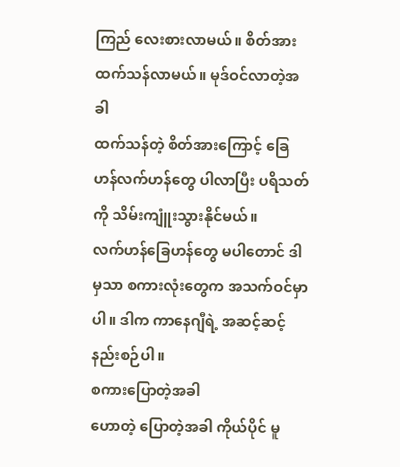ကြည် လေးစားလာမယ်။ စိတ်အား ထက်သန်လာမယ်။ မုဒ်ဝင်လာတဲ့အခါ
ထက်သန်တဲ့ စိတ်အားကြောင့် ခြေဟန်လက်ဟန်တွေ ပါလာပြီး ပရိသတ်ကို သိမ်းကျူံးသွားနိုင်မယ်။
လက်ဟန်ခြေဟန်တွေ မပါတောင် ဒါမှသာ စကားလုံးတွေက အသက်ဝင်မှာပါ။ ဒါက ကာနေဂျီရဲ့ အဆင့်ဆင့်နည်းစဉ်ပါ။
စကားပြောတဲ့အခါ
ဟောတဲ့ ပြောတဲ့အခါ ကိုယ်ပိုင် မူ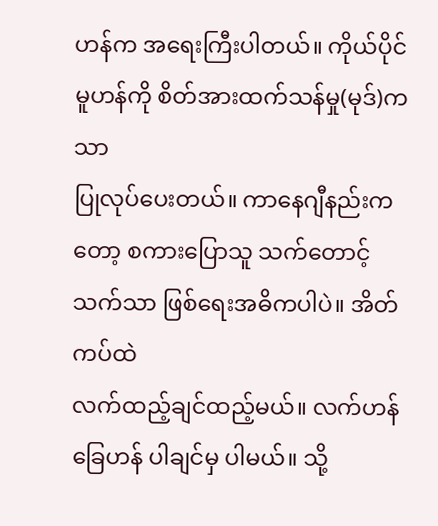ဟန်က အရေးကြီးပါတယ်။ ကိုယ်ပိုင်မူဟန်ကို စိတ်အားထက်သန်မှု(မုဒ်)ကသာ
ပြုလုပ်ပေးတယ်။ ကာနေဂျီနည်းကတော့ စကားပြောသူ သက်တောင့်သက်သာ ဖြစ်ရေးအဓိကပါပဲ။ အိတ်ကပ်ထဲ
လက်ထည့်ချင်ထည့်မယ်။ လက်ဟန်ခြေဟန် ပါချင်မှ ပါမယ်။ သို့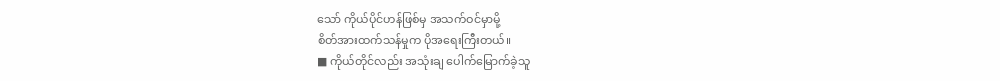သော် ကိုယ်ပိုင်ဟန်ဖြစ်မှ အသက်ဝင်မှာမို့
စိတ်အားထက်သန်မှုက ပိုအရေးကြီးတယ်။
■ ကိုယ်တိုင်လည်း အသုံးချ ပေါက်မြောက်ခဲ့သူ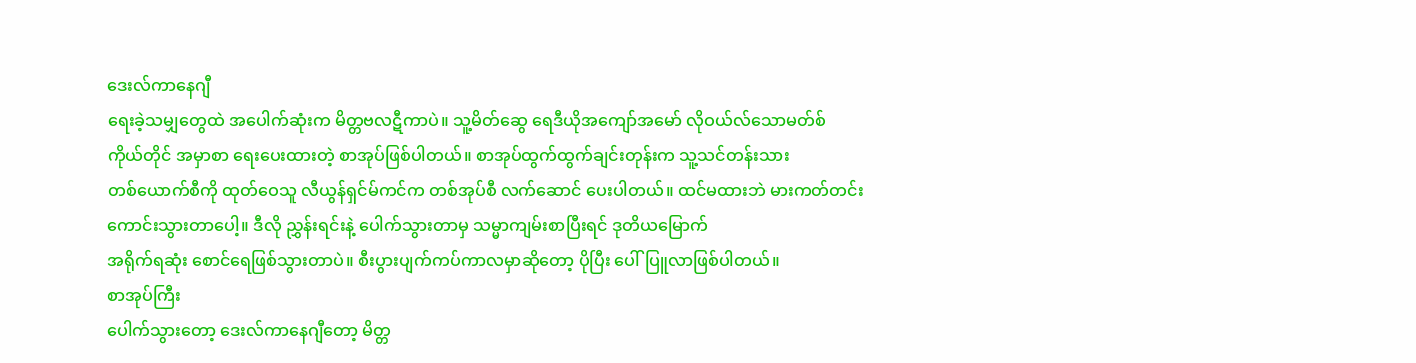ဒေးလ်ကာနေဂျီ
ရေးခဲ့သမျှတွေထဲ အပေါက်ဆုံးက မိတ္တဗလဋီကာပဲ။ သူ့မိတ်ဆွေ ရေဒီယိုအကျော်အမော် လိုဝယ်လ်သောမတ်စ်
ကိုယ်တိုင် အမှာစာ ရေးပေးထားတဲ့ စာအုပ်ဖြစ်ပါတယ်။ စာအုပ်ထွက်ထွက်ချင်းတုန်းက သူ့သင်တန်းသား
တစ်ယောက်စီကို ထုတ်ဝေသူ လီယွန်ရှင်မ်ကင်က တစ်အုပ်စီ လက်ဆောင် ပေးပါတယ်။ ထင်မထားဘဲ မားကတ်တင်း
ကောင်းသွားတာပေါ့။ ဒီလို ညွှန်းရင်းနဲ့ ပေါက်သွားတာမှ သမ္မာကျမ်းစာပြီးရင် ဒုတိယမြောက်
အရိုက်ရဆုံး စောင်ရေဖြစ်သွားတာပဲ။ စီးပွားပျက်ကပ်ကာလမှာဆိုတော့ ပိုပြီး ပေါ်ပြူလာဖြစ်ပါတယ်။
စာအုပ်ကြီး
ပေါက်သွားတော့ ဒေးလ်ကာနေဂျီတော့ မိတ္တ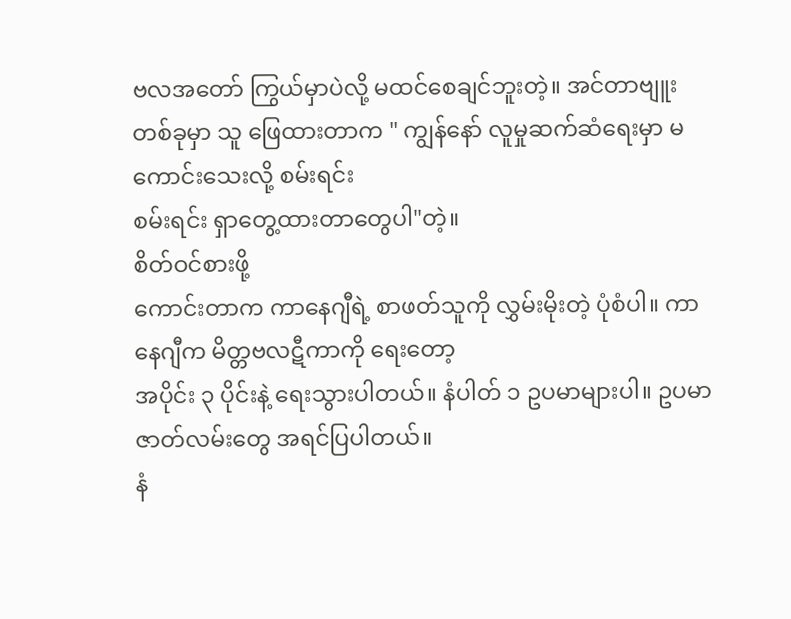ဗလအတော် ကြွယ်မှာပဲလို့ မထင်စေချင်ဘူးတဲ့။ အင်တာဗျူး
တစ်ခုမှာ သူ ဖြေထားတာက " ကျွန်နော် လူမှုဆက်ဆံရေးမှာ မကောင်းသေးလို့ စမ်းရင်း
စမ်းရင်း ရှာတွေ့ထားတာတွေပါ"တဲ့။
စိတ်ဝင်စားဖို့
ကောင်းတာက ကာနေဂျီရဲ့ စာဖတ်သူကို လွှမ်းမိုးတဲ့ ပုံစံပါ။ ကာနေဂျီက မိတ္တဗလဋီကာကို ရေးတော့
အပိုင်း ၃ ပိုင်းနဲ့ ရေးသွားပါတယ်။ နံပါတ် ၁ ဥပမာများပါ။ ဥပမာ ဇာတ်လမ်းတွေ အရင်ပြပါတယ်။
နံ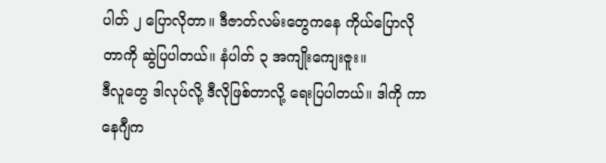ပါတ် ၂ ပြောလိုတာ။ ဒီဇာတ်လမ်းတွေကနေ ကိုယ်ပြောလိုတာကို ဆွဲပြပါတယ်။ နံပါတ် ၃ အကျိုးကျေးဇူး။
ဒီလူတွေ ဒါလုပ်လို့ ဒီလိုဖြစ်တာလို့ ရေးပြပါတယ်။ ဒါကို ကာနေဂျီက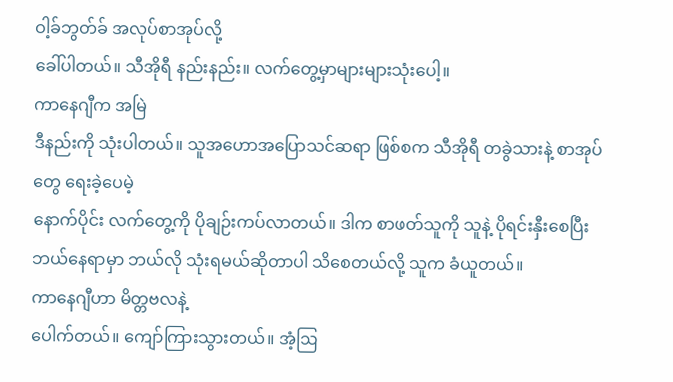ဝါ့ခ်ဘွတ်ခ် အလုပ်စာအုပ်လို့
ခေါ်ပါတယ်။ သီအိုရီ နည်းနည်း။ လက်တွေ့မှာများများသုံးပေါ့။
ကာနေဂျီက အမြဲ
ဒီနည်းကို သုံးပါတယ်။ သူအဟောအပြောသင်ဆရာ ဖြစ်စက သီအိုရီ တခွဲသားနဲ့ စာအုပ်တွေ ရေးခဲ့ပေမဲ့
နောက်ပိုင်း လက်တွေ့ကို ပိုချဉ်းကပ်လာတယ်။ ဒါက စာဖတ်သူကို သူနဲ့ ပိုရင်းနှီးစေပြီး
ဘယ်နေရာမှာ ဘယ်လို သုံးရမယ်ဆိုတာပါ သိစေတယ်လို့ သူက ခံယူတယ်။
ကာနေဂျီဟာ မိတ္တဗလနဲ့
ပေါက်တယ်။ ကျော်ကြားသွားတယ်။ အံ့ဩ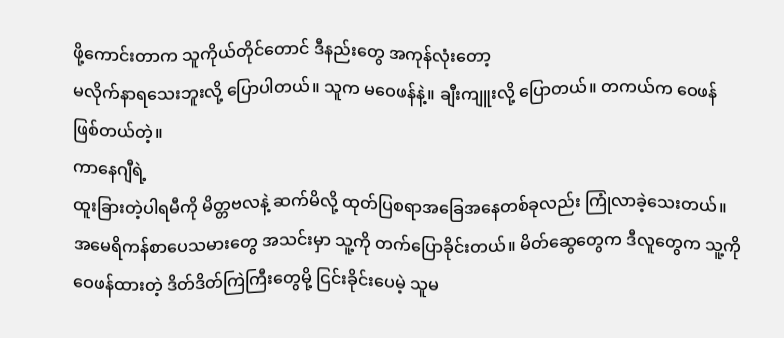ဖို့ကောင်းတာက သူကိုယ်တိုင်တောင် ဒီနည်းတွေ အကုန်လုံးတော့
မလိုက်နာရသေးဘူးလို့ ပြောပါတယ်။ သူက မဝေဖန်နဲ့။ ချီးကျူးလို့ ပြောတယ်။ တကယ်က ဝေဖန်ဖြစ်တယ်တဲ့။
ကာနေဂျီရဲ့
ထူးခြားတဲ့ပါရမီကို မိတ္တဗလနဲ့ ဆက်မိလို့ ထုတ်ပြစရာအခြေအနေတစ်ခုလည်း ကြုံလာခဲ့သေးတယ်။
အမေရိကန်စာပေသမားတွေ အသင်းမှာ သူ့ကို တက်ပြောခိုင်းတယ်။ မိတ်ဆွေတွေက ဒီလူတွေက သူ့ကို
ဝေဖန်ထားတဲ့ ဒိတ်ဒိတ်ကြဲကြီးတွေမို့ ငြင်းခိုင်းပေမဲ့ သူမ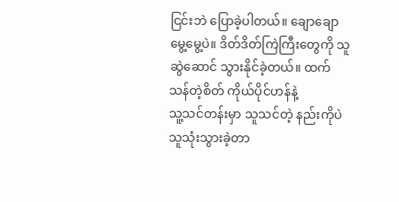ငြင်းဘဲ ပြောခဲ့ပါတယ်။ ချောချော
မွေ့မွေ့ပဲ။ ဒိတ်ဒိတ်ကြဲကြီးတွေကို သူဆွဲဆောင် သွားနိုင်ခဲ့တယ်။ ထက်သန်တဲ့စိတ် ကိုယ်ပိုင်ဟန်နဲ့
သူ့သင်တန်းမှာ သူသင်တဲ့ နည်းကိုပဲ သူသုံးသွားခဲ့တာ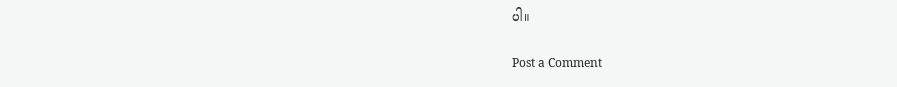ပါ။

Post a Comment